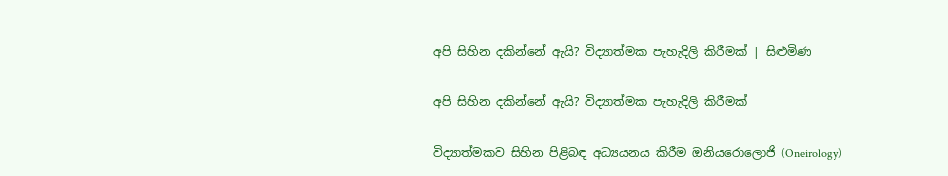අපි සිහින දකින්නේ ඇයි? විද්‍යාත්මක පැහැදිලි කිරීමක් | සිළුමිණ

අපි සිහින දකින්නේ ඇයි? විද්‍යාත්මක පැහැදිලි කිරීමක්

විද්‍යාත්මකව සිහින පිළිබඳ අධ්‍යයනය කිරීම ඔනියරොලොජි (Oneirology)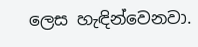ලෙස හැඳින්වෙනවා.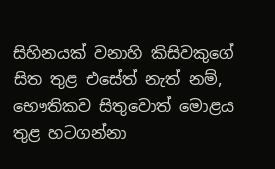සිහිනයක් වනාහි කිසිවකුගේ සිත තුළ එසේත් නැත් නම්, භෞතිකව සිතුවොත් මොළය තුළ හටගන්නා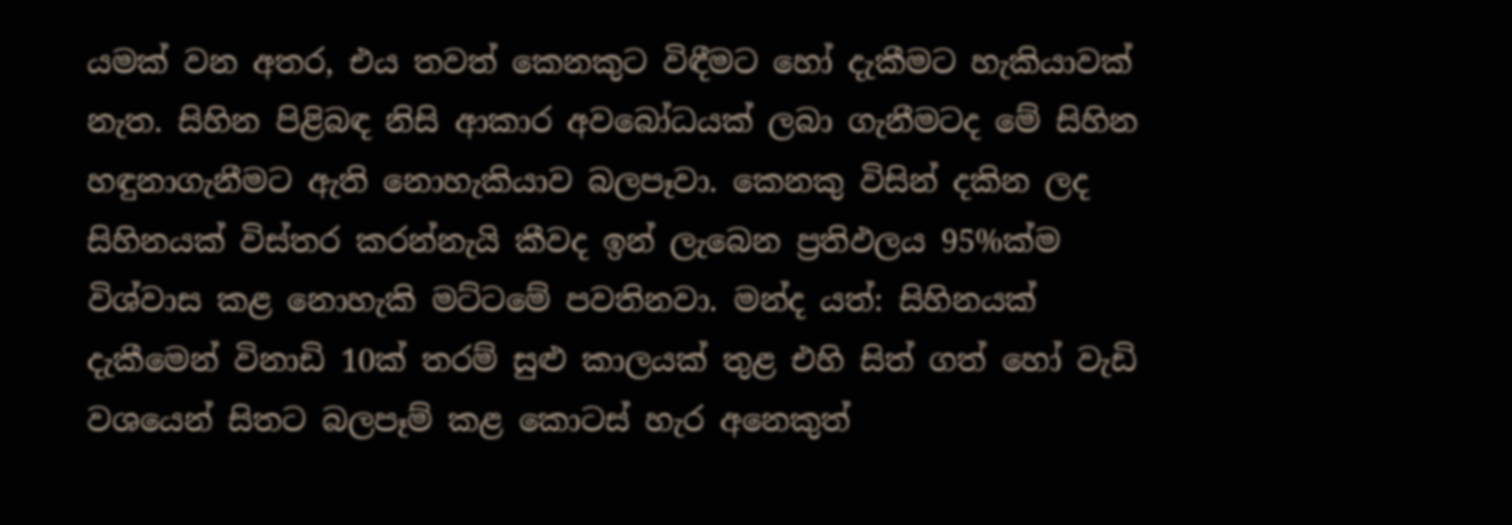යමක් වන අතර, එය තවත් කෙනකුට විඳීමට හෝ දැකීමට හැකියාවක් නැත. සිහින පිළිබඳ නිසි ආකාර අවබෝධයක් ලබා ගැනීමටද මේ සිහින හඳුනාගැනීමට ඇති නොහැකියාව බලපෑවා. කෙනකු විසින් දකින ලද සිහිනයක් විස්තර කරන්නැයි කීවද ඉන් ලැබෙන ප්‍රතිඵලය 95%ක්ම විශ්වාස කළ නොහැකි මට්ටමේ පවතිනවා. මන්ද යත්: සිහිනයක් දැකීමෙන් විනාඩි 10ක් තරම් සුළු කාලයක් තුළ එහි සිත් ගත් හෝ වැඩි වශයෙන් සිතට බලපෑම් කළ කොටස් හැර අනෙකුත්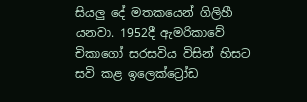සියලු දේ මතකයෙන් ගිලිහී යනවා. 1952දී ඇමරිකාවේ චිකාගෝ සරසවිය විසින් හිසට සවි කළ ඉලෙක්ට්‍රෝඩ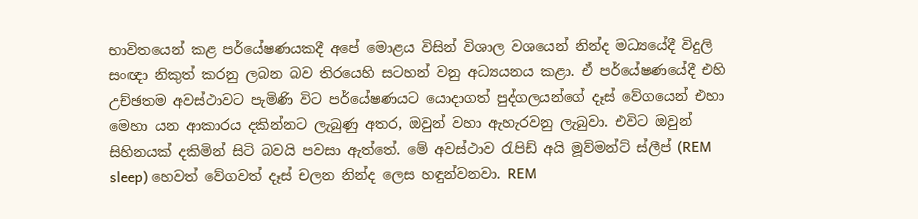භාවිතයෙන් කළ පර්යේෂණයකදී අපේ මොළය විසින් විශාල වශයෙන් නින්ද මධ්‍යයේදී විදුලි සංඥා නිකුත් කරනු ලබන බව තිරයෙහි සටහන් වනු අධ්‍යයනය කළා. ඒ පර්යේෂණයේදී එහි උච්ඡතම අවස්ථාවට පැමිණි විට පර්යේෂණයට යොදාගත් පුද්ගලයන්ගේ දෑස් වේගයෙන් එහා මෙහා යන ආකාරය දකින්නට ලැබුණු අතර, ඔවුන් වහා ඇහැරවනු ලැබුවා. එවිට ඔවුන් සිහිනයක් දකිමින් සිටි බවයි පවසා ඇත්තේ. මේ අවස්ථාව රැපිඩ් අයි මූව්මන්ට් ස්ලීප් (REM sleep) හෙවත් වේගවත් දෑස් චලන නින්ද ලෙස හඳුන්වනවා. REM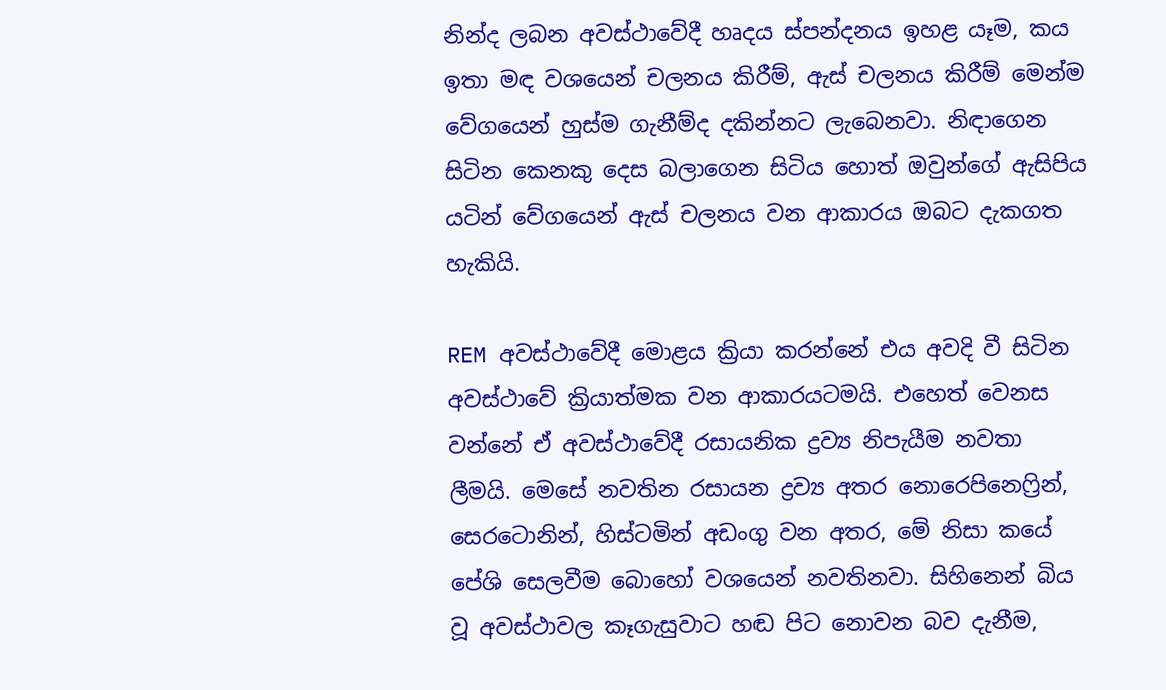නින්ද ලබන අවස්ථාවේදී හෘදය ස්පන්දනය ඉහළ යෑම, කය ඉතා මඳ වශයෙන් චලනය කිරීම්, ඇස් චලනය කිරීම් මෙන්ම වේගයෙන් හුස්ම ගැනීම්ද දකින්නට ලැබෙනවා. නිඳාගෙන සිටින කෙනකු දෙස බලාගෙන සිටිය හොත් ඔවුන්ගේ ඇසිපිය යටින් වේගයෙන් ඇස් චලනය වන ආකාරය ඔබට දැකගත හැකියි.

REM අවස්ථාවේදී මොළය ක්‍රියා කරන්නේ එය අවදි වී සිටින අවස්ථාවේ ක්‍රියාත්මක වන ආකාරයටමයි. එහෙත් වෙනස වන්නේ ඒ අවස්ථාවේදී රසායනික ද්‍රව්‍ය නිපැයීම නවතා ලීමයි. මෙසේ නවතින රසායන ද්‍රව්‍ය අතර නොරෙපිනෙෆ්‍රින්, සෙරටොනින්, හිස්ටමින් අඩංගු වන අතර, මේ නිසා කයේ පේශි සෙලවීම බොහෝ වශයෙන් නවතිනවා. සිහිනෙන් බිය වූ අවස්ථාවල කෑගැසුවාට හඬ පිට නොවන බව දැනීම,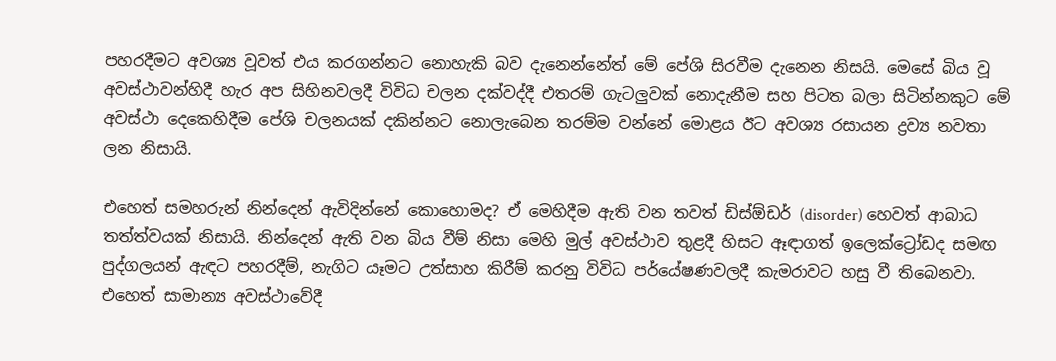පහරදීමට අවශ්‍ය වූවත් එය කරගන්නට නොහැකි බව දැනෙන්නේත් මේ පේශි සිරවීම දැනෙන නිසයි. මෙසේ බිය වූ අවස්ථාවන්හිදී හැර අප සිහිනවලදී විවිධ චලන දක්වද්දී එතරම් ගැටලුවක් නොදැනීම සහ පිටත බලා සිටින්නකුට මේ අවස්ථා දෙකෙහිදීම පේශි චලනයක් දකින්නට නොලැබෙන තරම්ම වන්නේ මොළය ඊට අවශ්‍ය රසායන ද්‍රව්‍ය නවතා ලන නිසායි.

එහෙත් සමහරුන් නින්දෙන් ඇවිදින්නේ කොහොමද? ඒ මෙහිදීම ඇති වන තවත් ඩිස්ඕඩර් (disorder) හෙවත් ආබාධ තත්ත්වයක් නිසායි. නින්දෙන් ඇති වන බිය වීම් නිසා මෙහි මුල් අවස්ථාව තුළදී හිසට ඈඳාගත් ඉලෙක්ට්‍රෝඩද සමඟ පුද්ගලයන් ඇඳට පහරදීම්, නැගිට යෑමට උත්සාහ කිරීම් කරනු විවිධ පර්යේෂණවලදී කැමරාවට හසු වී තිබෙනවා. එහෙත් සාමාන්‍ය අවස්ථාවේදී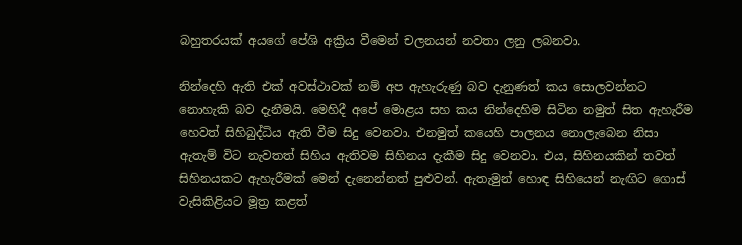බහුතරයක් අයගේ පේශි අක්‍රිය වීමෙන් චලනයන් නවතා ලනු ලබනවා.

නින්දෙහි ඇති එක් අවස්ථාවක් නම් අප ඇහැරුණු බව දැනුණත් කය සොලවන්නට නොහැකි බව දැනීමයි. මෙහිදී අපේ මොළය සහ කය නින්දෙහිම සිටින නමුත් සිත ඇහැරීම හෙවත් සිහිබුද්ධිය ඇති වීම සිදු වෙනවා. එනමුත් කයෙහි පාලනය නොලැබෙන නිසා ඇතැම් විට නැවතත් සිහිය ඇතිවම සිහිනය දැකීම සිදු වෙනවා. එය, සිහිනයකින් තවත් සිහිනයකට ඇහැරීමක් මෙන් දැනෙන්නත් පුළුවන්. ඇතැමුන් හොඳ සිහියෙන් නැඟිට ගොස් වැසිකිළියට මූත්‍ර කළත්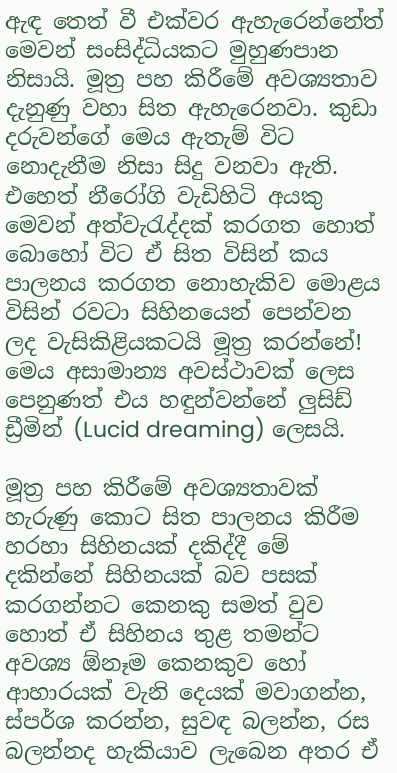ඇඳ තෙත් වී එක්වර ඇහැරෙන්නේත් මෙවන් සංසිද්ධියකට මුහුණපාන නිසායි. මූත්‍ර පහ කිරීමේ අවශ්‍යතාව දැනුණු වහා සිත ඇහැරෙනවා. කුඩා දරුවන්ගේ මෙය ඇතැම් විට නොදැනීම නිසා සිදු වනවා ඇති. එහෙත් නීරෝගි වැඩිහිටි අයකු මෙවන් අත්වැරැද්දක් කරගත හොත් බොහෝ විට ඒ සිත විසින් කය පාලනය කරගත නොහැකිව මොළය විසින් රවටා සිහිනයෙන් පෙන්වන ලද වැසිකිළියකටයි මූත්‍ර කරන්නේ! මෙය අසාමාන්‍ය අවස්ථාවක් ලෙස පෙනුණත් එය හඳුන්වන්නේ ලුසිඩ් ඩ්‍රීමින් (Lucid dreaming) ලෙසයි.

මූත්‍ර පහ කිරීමේ අවශ්‍යතාවක් හැරුණු කොට සිත පාලනය කිරීම හරහා සිහිනයක් දකිද්දී මේ දකින්නේ සිහිනයක් බව පසක් කරගන්නට කෙනකු සමත් වුව හොත් ඒ සිහිනය තුළ තමන්ට අවශ්‍ය ඕනෑම කෙනකුව හෝ ආහාරයක් වැනි දෙයක් මවාගන්න, ස්පර්ශ කරන්න, සුවඳ බලන්න, රස බලන්නද හැකියාව ලැබෙන අතර ඒ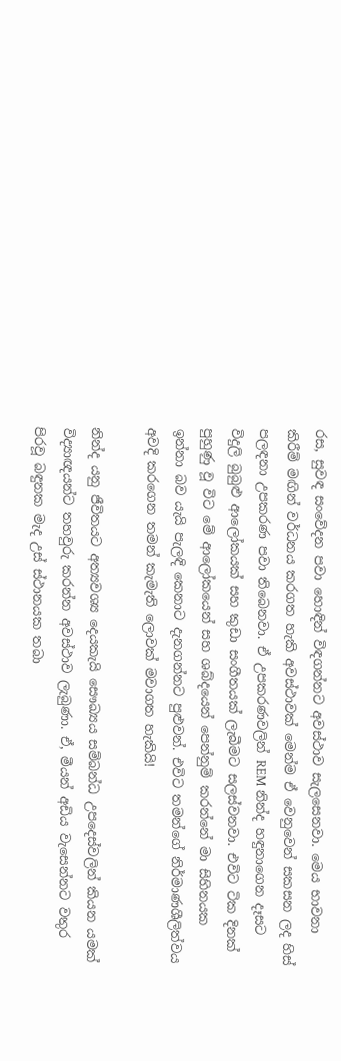රස, සුවඳ සංවේදන පවා හොඳින් විඳගන්නට අවස්ථාව සැලසෙනවා. මෙය භාවනා කිරීම් මඟින් වර්ධනය කරගත හැකි අවස්ථාවක් මෙන්ම ඒ වෙනුවෙන් සකසන ලද හිස් පලඳනා උපකරණ පවා තිබෙනවා. ඒ උපකරණවලින් REM නින්ද හඳුනාගෙන දෑසට විදුලි බුබුළු ආලෝකයක් සහ කුඩා සංගීතයක් ලැබීමට සලස්වනවා. එවිට ටික දිනක් පුහුණු වූ විට මේ ආලෝකයෙන් සහ ශබ්දයෙන් පෙන්නුම් කරන්නේ මා සිහිනයක ඉන්නා බව යැයි පැලඳි කෙනාට දැනගන්නට පුළුවන්. එවිට තමන්ගේ නිර්මාණශීලිත්වය අවදි කරගෙන තමන් කැමැති ලොවක් මවාගත හැකියි!

නින්ද යනු ජීවිතයට අත්‍යවශ්‍ය දෙයකැයි සෞඛ්‍යය සම්බන්ධ උපදෙස්වලින් කියන යමක් විද්‍යාඥයන්ට තහවුරු කරන්න අවස්ථාව ලැබුණා. ඒ, මීයන් අඩිය වැසෙන්නට වතුර පිරවූ බඳුනක මැද උස් ස්ථානයක තබා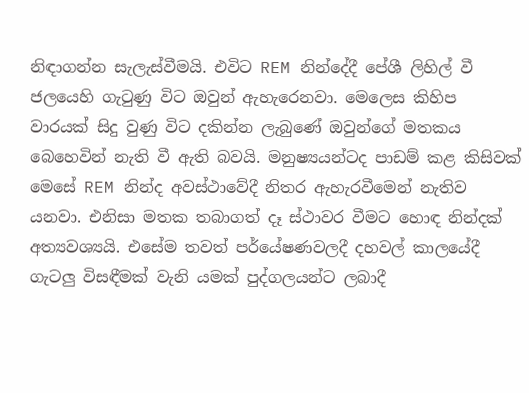නිඳාගන්න සැලැස්වීමයි. එවිට REM නින්දේදී පේශී ලිහිල් වී ජලයෙහි ගැටුණු විට ඔවුන් ඇහැරෙනවා. මෙලෙස කිහිප වාරයක් සිදු වුණු විට දකින්න ලැබුණේ ඔවුන්ගේ මතකය බෙහෙවින් නැති වී ඇති බවයි. මනුෂ්‍යයන්ටද පාඩම් කළ කිසිවක් මෙසේ REM නින්ද අවස්ථාවේදී නිතර ඇහැරවීමෙන් නැතිව යනවා. එනිසා මතක තබාගත් දෑ ස්ථාවර වීමට හොඳ නින්දක් අත්‍යවශ්‍යයි. එසේම තවත් පර්යේෂණවලදී දහවල් කාලයේදී ගැටලු විසඳීමක් වැනි යමක් පුද්ගලයන්ට ලබාදී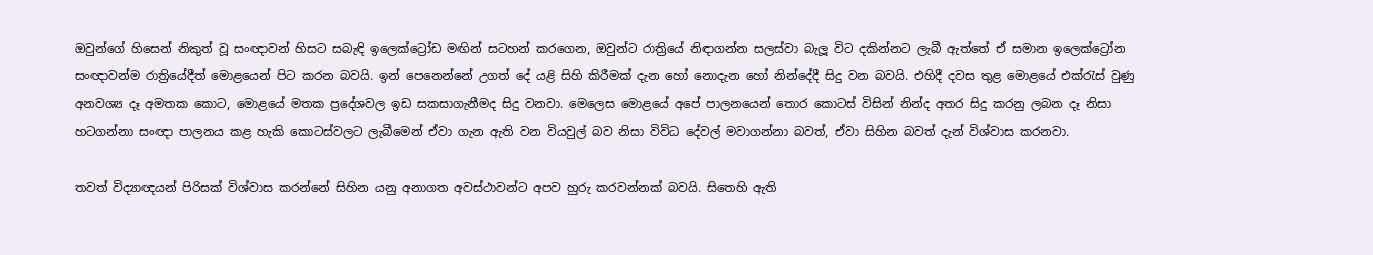ඔවුන්ගේ හිසෙන් නිකුත් වූ සංඥාවන් හිසට සබැඳි ඉලෙක්ට්‍රෝඩ මඟින් සටහන් කරගෙන, ඔවුන්ට රාත්‍රියේ නිඳාගන්න සලස්වා බැලූ විට දකින්නට ලැබී ඇත්තේ ඒ සමාන ඉලෙක්ට්‍රෝන සංඥාවන්ම රාත්‍රියේදීත් මොළයෙන් පිට කරන බවයි. ඉන් පෙනෙන්නේ උගත් දේ යළි සිහි කිරීමක් දැන හෝ නොදැන හෝ නින්දේදී සිදු වන බවයි. එහිදී දවස තුළ මොළයේ එක්රැස් වුණු අනවශ්‍ය දෑ අමතක කොට, මොළයේ මතක ප්‍රදේශවල ඉඩ සකසාගැනීමද සිදු වනවා. මෙලෙස මොළයේ අපේ පාලනයෙන් තොර කොටස් විසින් නින්ද අතර සිදු කරනු ලබන දෑ නිසා හටගන්නා සංඥා පාලනය කළ හැකි කොටස්වලට ලැබීමෙන් ඒවා ගැන ඇති වන වියවුල් බව නිසා විවිධ දේවල් මවාගන්නා බවත්, ඒවා සිහින බවත් දැන් විශ්වාස කරනවා.

තවත් විද්‍යාඥයන් පිරිසක් විශ්වාස කරන්නේ සිහින යනු අනාගත අවස්ථාවන්ට අපව හුරු කරවන්නක් බවයි. සිතෙහි ඇති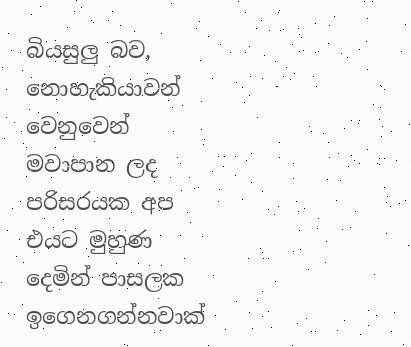බියසුලු බව, නොහැකියාවන් වෙනුවෙන් මවාපාන ලද පරිසරයක අප එයට මුහුණ දෙමින් පාසලක ඉගෙනගන්නවාක්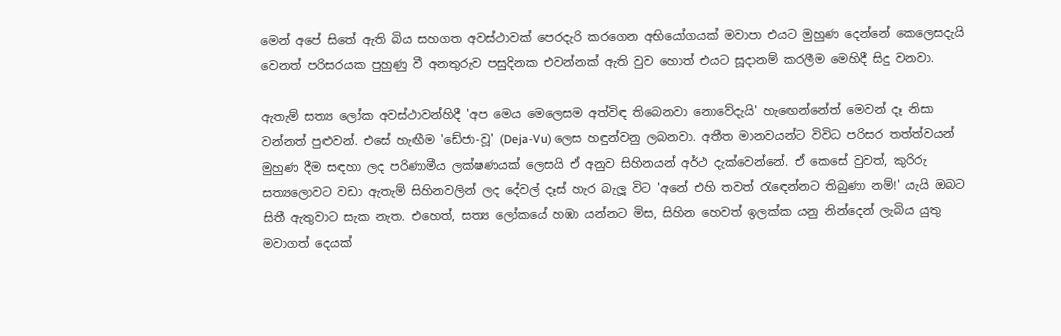මෙන් අපේ සිතේ ඇති බිය සහගත අවස්ථාවක් පෙරදැරි කරගෙන අභියෝගයක් මවාපා එයට මුහුණ දෙන්නේ කෙලෙසදැයි වෙනත් පරිසරයක පුහුණු වී අනතුරුව පසුදිනක එවන්නක් ඇති වුව හොත් එයට සූදානම් කරලීම මෙහිදී සිදු වනවා.

ඇතැම් සත්‍ය ලෝක අවස්ථාවන්හිදී 'අප මෙය මෙලෙසම අත්විඳ තිබෙනවා නොවේදැයි' හැඟෙන්නේත් මෙවන් දෑ නිසා වන්නත් පුළුවන්. එසේ හැඟීම 'ඩේජා-වූ' (Deja-Vu) ලෙස හඳුන්වනු ලබනවා. අතීත මානවයන්ට විවිධ පරිසර තත්ත්වයන් මුහුණ දීම සඳහා ලද පරිණාමීය ලක්ෂණයක් ලෙසයි ඒ අනුව සිහිනයන් අර්ථ දැක්වෙන්නේ. ඒ කෙසේ වුවත්, කුරිරු සත්‍යලොවට වඩා ඇතැම් සිහිනවලින් ලද දේවල් දෑස් හැර බැලූ විට 'අනේ එහි තවත් රැඳෙන්නට තිබුණා නම්!' යැයි ඔබට සිතී ඇතුවාට සැක නැත. එහෙත්, සත්‍ය ලෝකයේ හඹා යන්නට මිස, සිහින හෙවත් ඉලක්ක යනු නින්දෙන් ලැබිය යුතු මවාගත් දෙයක්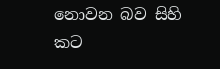නොවන බව සිහි කට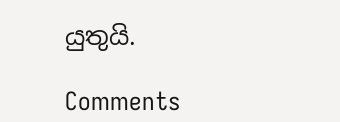යුතුයි.

Comments